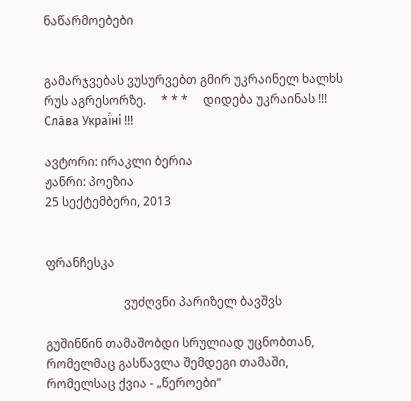ნაწარმოებები


გამარჯვებას ვუსურვებთ გმირ უკრაინელ ხალხს რუს აგრესორზე.     * * *     დიდება უკრაინას !!! Сла́ва Украї́ні !!!

ავტორი: ირაკლი ბერია
ჟანრი: პოეზია
25 სექტემბერი, 2013


ფრანჩესკა

                          ვუძღვნი პარიზელ ბავშვს

გუშინწინ თამაშობდი სრულიად უცნობთან,
რომელმაც გასწავლა შემდეგი თამაში,
რომელსაც ქვია - „წეროები“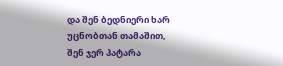და შენ ბედნიერი ხარ
უცნობთან თამაშით,
შენ ჯერ პატარა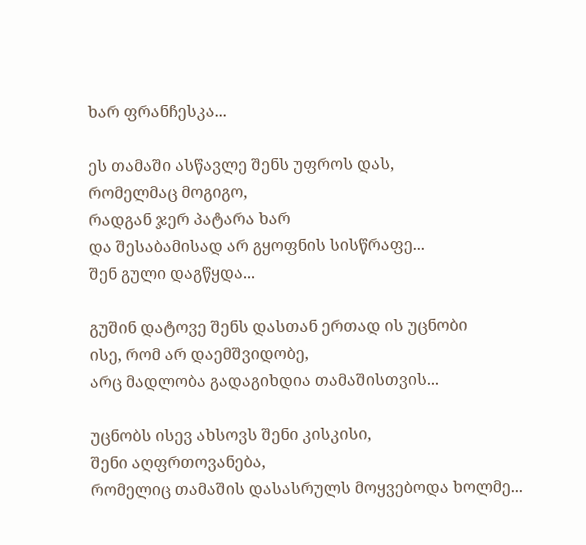ხარ ფრანჩესკა...

ეს თამაში ასწავლე შენს უფროს დას,
რომელმაც მოგიგო,
რადგან ჯერ პატარა ხარ
და შესაბამისად არ გყოფნის სისწრაფე...
შენ გული დაგწყდა...

გუშინ დატოვე შენს დასთან ერთად ის უცნობი
ისე, რომ არ დაემშვიდობე,
არც მადლობა გადაგიხდია თამაშისთვის...

უცნობს ისევ ახსოვს შენი კისკისი,
შენი აღფრთოვანება,
რომელიც თამაშის დასასრულს მოყვებოდა ხოლმე...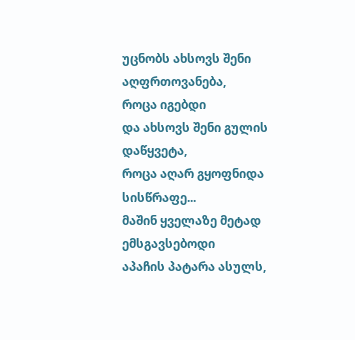უცნობს ახსოვს შენი აღფრთოვანება,
როცა იგებდი
და ახსოვს შენი გულის დაწყვეტა,
როცა აღარ გყოფნიდა სისწრაფე...
მაშინ ყველაზე მეტად ემსგავსებოდი
აპაჩის პატარა ასულს,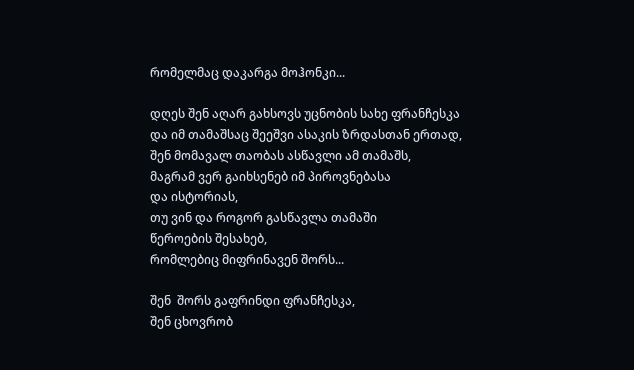რომელმაც დაკარგა მოჰონკი...

დღეს შენ აღარ გახსოვს უცნობის სახე ფრანჩესკა
და იმ თამაშსაც შეეშვი ასაკის ზრდასთან ერთად,
შენ მომავალ თაობას ასწავლი ამ თამაშს,
მაგრამ ვერ გაიხსენებ იმ პიროვნებასა
და ისტორიას,
თუ ვინ და როგორ გასწავლა თამაში
წეროების შესახებ,
რომლებიც მიფრინავენ შორს...

შენ  შორს გაფრინდი ფრანჩესკა,
შენ ცხოვრობ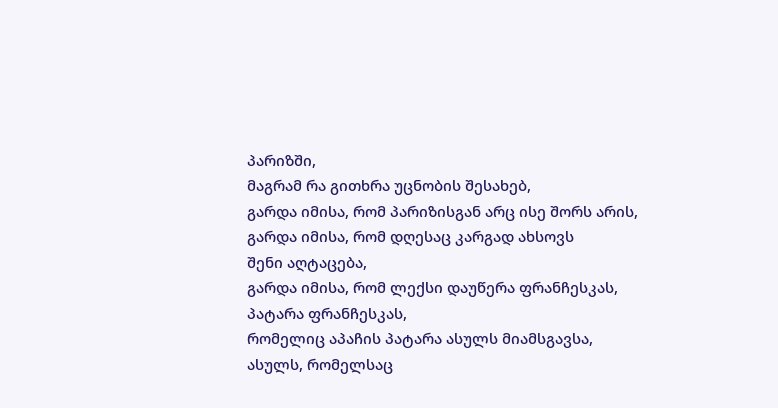პარიზში,
მაგრამ რა გითხრა უცნობის შესახებ,
გარდა იმისა, რომ პარიზისგან არც ისე შორს არის,
გარდა იმისა, რომ დღესაც კარგად ახსოვს
შენი აღტაცება,
გარდა იმისა, რომ ლექსი დაუწერა ფრანჩესკას,
პატარა ფრანჩესკას,
რომელიც აპაჩის პატარა ასულს მიამსგავსა,
ასულს, რომელსაც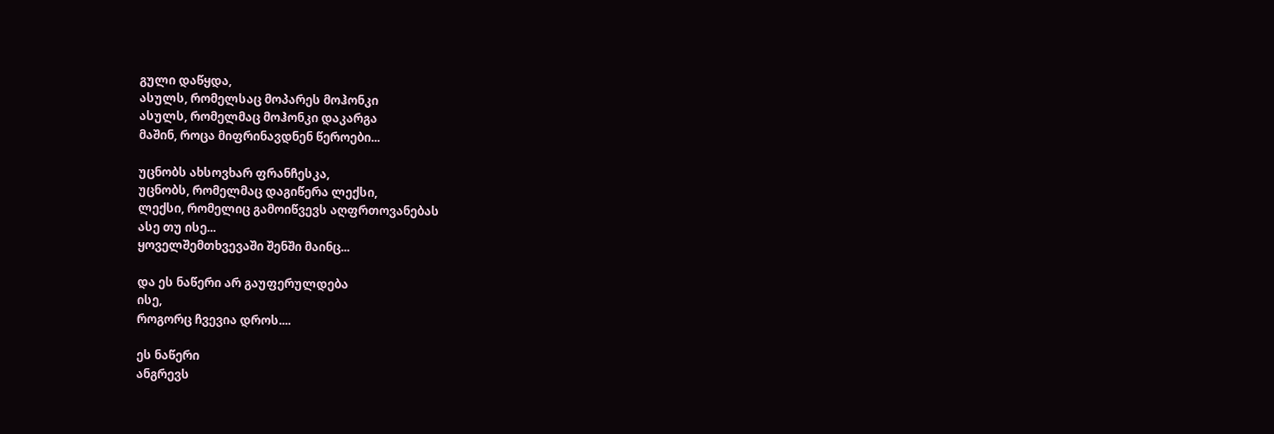გული დაწყდა,
ასულს, რომელსაც მოპარეს მოჰონკი
ასულს, რომელმაც მოჰონკი დაკარგა
მაშინ, როცა მიფრინავდნენ წეროები...

უცნობს ახსოვხარ ფრანჩესკა,
უცნობს, რომელმაც დაგიწერა ლექსი,
ლექსი, რომელიც გამოიწვევს აღფრთოვანებას
ასე თუ ისე...
ყოველშემთხვევაში შენში მაინც...

და ეს ნაწერი არ გაუფერულდება
ისე,
როგორც ჩვევია დროს....

ეს ნაწერი
ანგრევს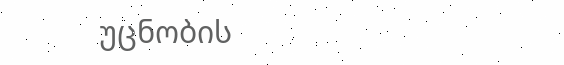უცნობის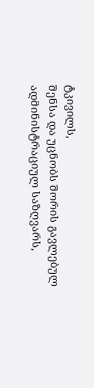ტკივილს,
შენსა და უცნობს შორის გავლებულ
ადმინისტრაციულ საზღვარს,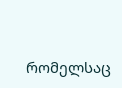რომელსაც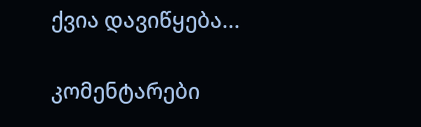ქვია დავიწყება...

კომენტარები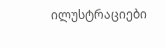ილუსტრაციები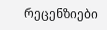რეცენზიები